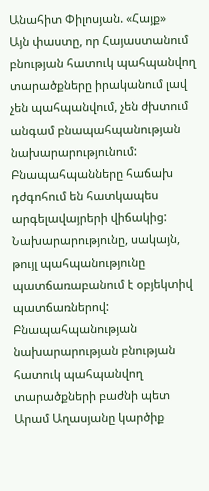Անահիտ Փիլոսյան. «Հայք»
Այն փաստը, որ Հայաստանում բնության հատուկ պահպանվող տարածքները իրականում լավ չեն պահպանվում, չեն ժխտում անգամ բնապահպանության նախարարությունում: Բնապահպանները հաճախ դժգոհում են հատկապես արգելավայրերի վիճակից: Նախարարությունը, սակայն, թույլ պահպանությունը պատճառաբանում է օբյեկտիվ պատճառներով:
Բնապահպանության նախարարության բնության հատուկ պահպանվող տարածքների բաժնի պետ Արամ Աղասյանը կարծիք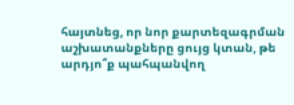հայտնեց, որ նոր քարտեզագրման աշխատանքները ցույց կտան, թե արդյո՞ք պահպանվող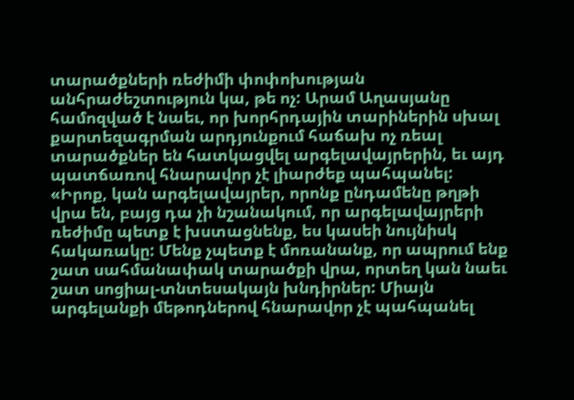տարածքների ռեժիմի փոփոխության անհրաժեշտություն կա, թե ոչ: Արամ Աղասյանը համոզված է նաեւ, որ խորհրդային տարիներին սխալ քարտեզագրման արդյունքում հաճախ ոչ ռեալ տարածքներ են հատկացվել արգելավայրերին, եւ այդ պատճառով հնարավոր չէ լիարժեք պահպանել: «Իրոք, կան արգելավայրեր, որոնք ընդամենը թղթի վրա են, բայց դա չի նշանակում, որ արգելավայրերի ռեժիմը պետք է խստացնենք, ես կասեի նույնիսկ հակառակը: Մենք չպետք է մոռանանք, որ ապրում ենք շատ սահմանափակ տարածքի վրա, որտեղ կան նաեւ շատ սոցիալ-տնտեսակայն խնդիրներ: Միայն արգելանքի մեթոդներով հնարավոր չէ պահպանել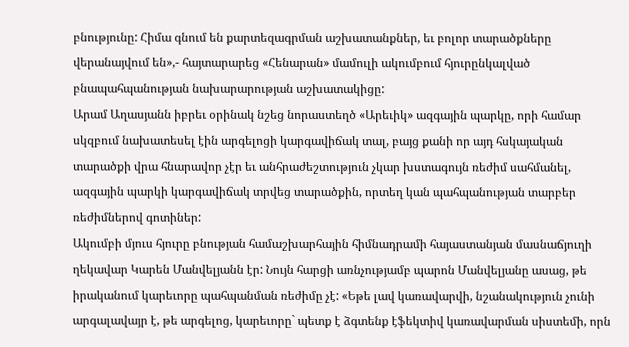բնությունը: Հիմա գնում են քարտեզագրման աշխատանքներ, եւ բոլոր տարածքները վերանայվում են»,- հայտարարեց «Հենարան» մամուլի ակումբում հյուրընկալված բնապահպանության նախարարության աշխատակիցը:
Արամ Աղասյանն իբրեւ օրինակ նշեց նորաստեղծ «Արեւիկ» ազգային պարկը, որի համար սկզբում նախատեսել էին արգելոցի կարգավիճակ տալ, բայց քանի որ այդ հսկայական տարածքի վրա հնարավոր չէր եւ անհրաժեշտություն չկար խստագույն ռեժիմ սահմանել, ազգային պարկի կարգավիճակ տրվեց տարածքին, որտեղ կան պահպանության տարբեր ռեժիմներով գոտիներ:
Ակումբի մյուս հյուրը բնության համաշխարհային հիմնադրամի հայաստանյան մասնաճյուղի ղեկավար Կարեն Մանվելյանն էր: Նույն հարցի առնչությամբ պարոն Մանվելյանը ասաց, թե իրականում կարեւորը պահպանման ռեժիմը չէ: «Եթե լավ կառավարվի, նշանակություն չունի արգալավայր է, թե արգելոց, կարեւորը` պետք է ձգտենք էֆեկտիվ կառավարման սիստեմի, որն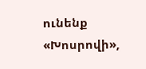ունենք «Խոսրովի»,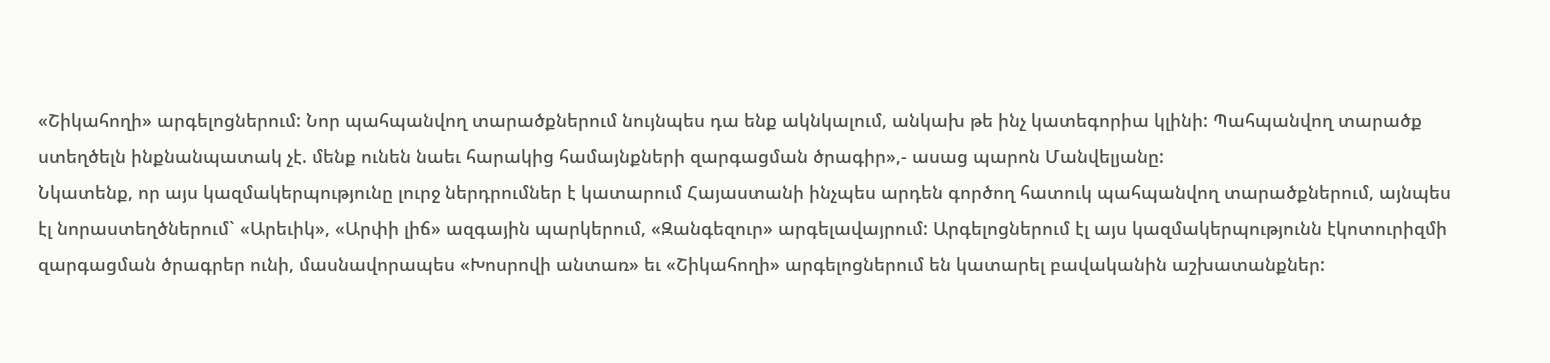«Շիկահողի» արգելոցներում: Նոր պահպանվող տարածքներում նույնպես դա ենք ակնկալում, անկախ թե ինչ կատեգորիա կլինի: Պահպանվող տարածք ստեղծելն ինքնանպատակ չէ. մենք ունեն նաեւ հարակից համայնքների զարգացման ծրագիր»,- ասաց պարոն Մանվելյանը:
Նկատենք, որ այս կազմակերպությունը լուրջ ներդրումներ է կատարում Հայաստանի ինչպես արդեն գործող հատուկ պահպանվող տարածքներում, այնպես էլ նորաստեղծներում` «Արեւիկ», «Արփի լիճ» ազգային պարկերում, «Զանգեզուր» արգելավայրում: Արգելոցներում էլ այս կազմակերպությունն էկոտուրիզմի զարգացման ծրագրեր ունի, մասնավորապես «Խոսրովի անտառ» եւ «Շիկահողի» արգելոցներում են կատարել բավականին աշխատանքներ: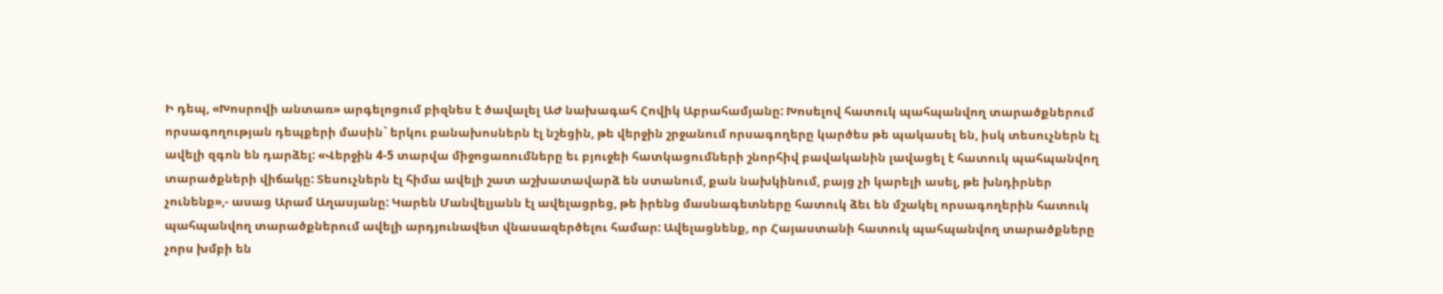Ի դեպ, «Խոսրովի անտառ» արգելոցում բիզնես է ծավալել ԱԺ նախագահ Հովիկ Աբրահամյանը: Խոսելով հատուկ պահպանվող տարածքներում որսագողության դեպքերի մասին` երկու բանախոսներն էլ նշեցին, թե վերջին շրջանում որսագողերը կարծես թե պակասել են, իսկ տեսուչներն էլ ավելի զգոն են դարձել: «Վերջին 4-5 տարվա միջոցառումները եւ բյուջեի հատկացումների շնորհիվ բավականին լավացել է հատուկ պահպանվող տարածքների վիճակը: Տեսուչներն էլ հիմա ավելի շատ աշխատավարձ են ստանում, քան նախկինում, բայց չի կարելի ասել, թե խնդիրներ չունենք»,- ասաց Արամ Աղասյանը: Կարեն Մանվելյանն էլ ավելացրեց, թե իրենց մասնագետները հատուկ ձեւ են մշակել որսագողերին հատուկ պահպանվող տարածքներում ավելի արդյունավետ վնասազերծելու համար: Ավելացնենք, որ Հայաստանի հատուկ պահպանվող տարածքները չորս խմբի են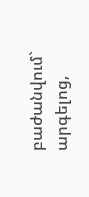բաժանվում` արգելոց,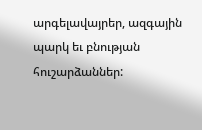արգելավայրեր, ազգային պարկ եւ բնության հուշարձաններ: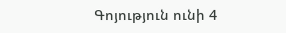Գոյություն ունի 4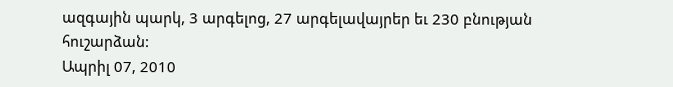ազգային պարկ, 3 արգելոց, 27 արգելավայրեր եւ 230 բնության հուշարձան:
Ապրիլ 07, 2010